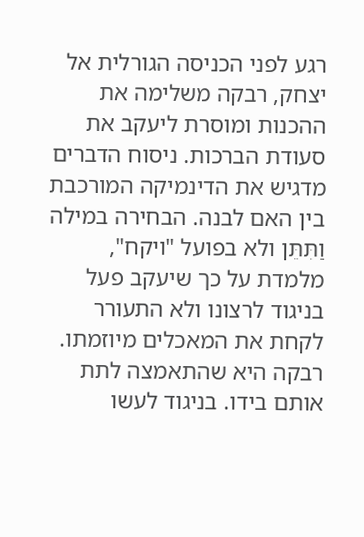רגע לפני הכניסה הגורלית אל יצחק, רבקה משלימה את ההכנות ומוסרת ליעקב את סעודת הברכות. ניסוח הדברים מדגיש את הדינמיקה המורכבת בין האם לבנה. הבחירה במילה וַתִּתֵּן ולא בפועל "ויקח", מלמדת על כך שיעקב פעל בניגוד לרצונו ולא התעורר לקחת את המאכלים מיוזמתו. רבקה היא שהתאמצה לתת אותם בידו. בניגוד לעשו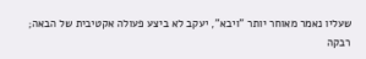שעליו נאמר מאוחר יותר "ויבא", יעקב לא ביצע פעולה אקטיבית של הבאה; רבקה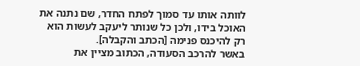לוותה אותו עד סמוך לפתח החדר, שם נתנה את האוכל בידו, ולכן כל שנותר ליעקב לעשות הוא רק להיכנס פנימה [הכתב והקבלה].
באשר להרכב הסעודה, הכתוב מציין את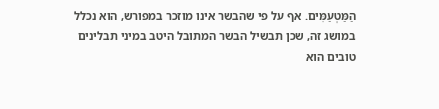הַמַּטְעַמִּים. אף על פי שהבשר אינו מוזכר במפורש, הוא נכלל במושג זה, שכן תבשיל הבשר המתובל היטב במיני תבלינים טובים הוא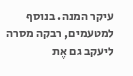עיקר המנה. בנוסף למטעמים, רבקה מסרה ליעקב גם אֶת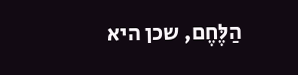הַלֶּחֶם, שכן היא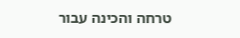טרחה והכינה עבור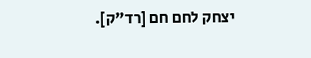יצחק לחם חם [רד"ק].